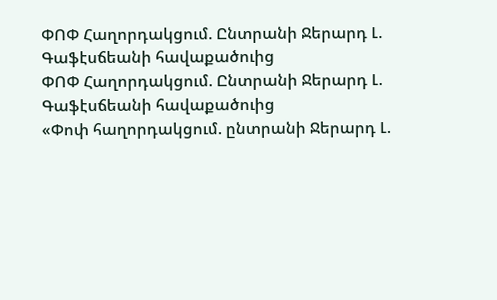ՓՈՓ Հաղորդակցում. Ընտրանի Ջերարդ Լ. Գաֆէսճեանի հավաքածուից
ՓՈՓ Հաղորդակցում. Ընտրանի Ջերարդ Լ. Գաֆէսճեանի հավաքածուից
«Փոփ հաղորդակցում. ընտրանի Ջերարդ Լ.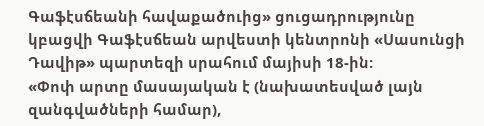Գաֆէսճեանի հավաքածուից» ցուցադրությունը կբացվի Գաֆէսճեան արվեստի կենտրոնի «Սասունցի Դավիթ» պարտեզի սրահում մայիսի 18-ին:
«Փոփ արտը մասայական է (նախատեսված լայն զանգվածների համար),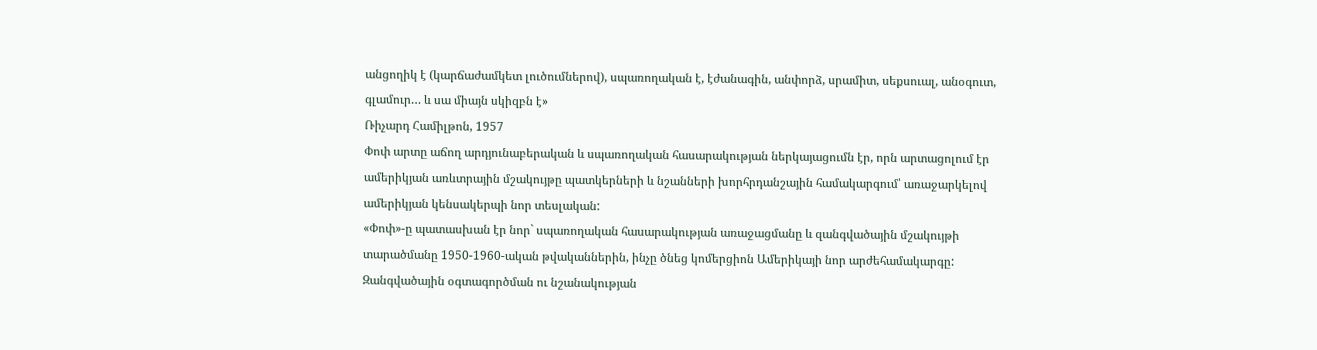անցողիկ է (կարճաժամկետ լուծումներով), սպառողական է, էժանագին, անփորձ, սրամիտ, սեքսուալ, անօգուտ, գլամուր… և սա միայն սկիզբն է»
Ռիչարդ Համիլթոն, 1957
Փոփ արտը աճող արդյունաբերական և սպառողական հասարակության ներկայացումն էր, որն արտացոլում էր ամերիկյան առևտրային մշակույթը պատկերների և նշանների խորհրդանշային համակարգում՝ առաջարկելով ամերիկյան կենսակերպի նոր տեսլական:
«Փոփ»-ը պատասխան էր նոր` սպառողական հասարակության առաջացմանը և զանգվածային մշակույթի տարածմանը 1950-1960-ական թվականներին, ինչը ծնեց կոմերցիոն Ամերիկայի նոր արժեհամակարգը: Զանգվածային օգտագործման ու նշանակության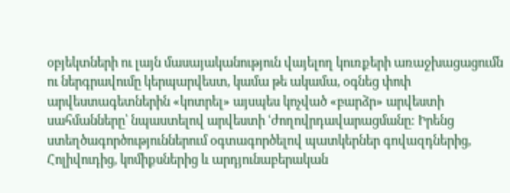օբյեկտների ու լայն մասայականություն վայելող կուռքերի առաջխացացումն ու ներգրավումը կերպարվեստ, կամա թե ակամա, օգնեց փոփ արվեստագետներին «կոտրել» այսպես կոչված «բարձր» արվեստի սահմանները՝ նպաստելով արվեստի ՙժողովրդավարացմանը: Իրենց ստեղծագործություններում օգտագործելով պատկերներ գովազդներից, Հոլիվուդից, կոմիքսներից և արդյունաբերական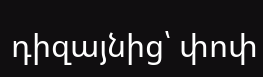դիզայնից՝ փոփ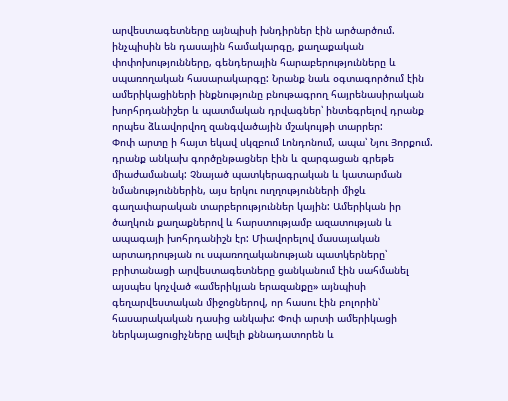արվեստագետները այնպիսի խնդիրներ էին արծարծում. ինչպիսին են դասային համակարգը, քաղաքական փոփոխությունները, գենդերային հարաբերությունները և սպառողական հասարակարգը: Նրանք նաև օգտագործում էին ամերիկացիների ինքնությունը բնութագրող հայրենասիրական խորհրդանիշեր և պատմական դրվագներ՝ ինտեգրելով դրանք որպես ձևավորվող զանգվածային մշակույթի տարրեր:
Փոփ արտը ի հայտ եկավ սկզբում Լոնդոնում, ապա՝ Նյու Յորքում. դրանք անկախ գործընթացներ էին և զարգացան գրեթե միաժամանակ: Չնայած պատկերագրական և կատարման նմանություններին, այս երկու ուղղությունների միջև գաղափարական տարբերություններ կային: Ամերիկան իր ծաղկուն քաղաքներով և հարստությամբ ազատության և ապագայի խոհրդանիշն էր: Միավորելով մասայական արտադրության ու սպառողականության պատկերները՝ բրիտանացի արվեստագետները ցանկանում էին սահմանել այսպես կոչված «ամերիկյան երազանքը» այնպիսի գեղարվեստական միջոցներով, որ հասու էին բոլորին՝ հասարակական դասից անկախ: Փոփ արտի ամերիկացի ներկայացուցիչները ավելի քննադատորեն և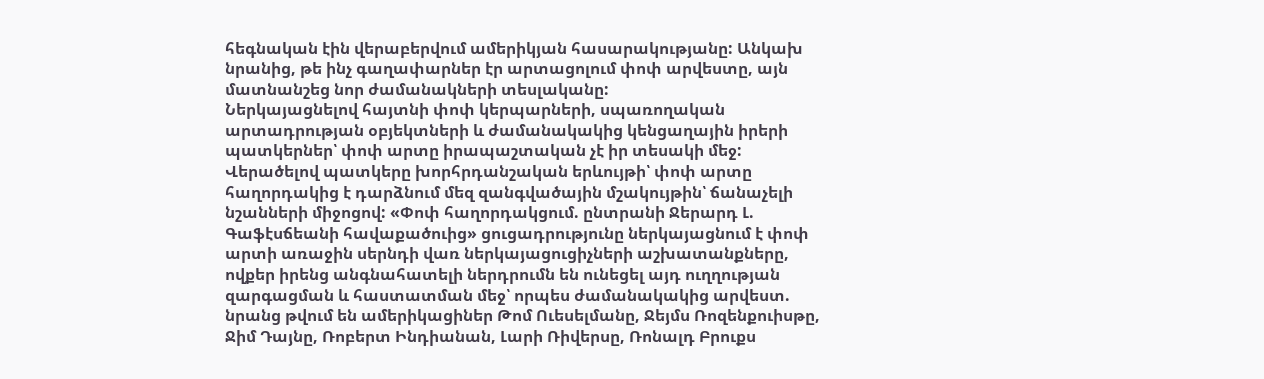հեգնական էին վերաբերվում ամերիկյան հասարակությանը: Անկախ նրանից, թե ինչ գաղափարներ էր արտացոլում փոփ արվեստը, այն մատնանշեց նոր ժամանակների տեսլականը:
Ներկայացնելով հայտնի փոփ կերպարների, սպառողական արտադրության օբյեկտների և ժամանակակից կենցաղային իրերի պատկերներ՝ փոփ արտը իրապաշտական չէ իր տեսակի մեջ: Վերածելով պատկերը խորհրդանշական երևույթի՝ փոփ արտը հաղորդակից է դարձնում մեզ զանգվածային մշակույթին՝ ճանաչելի նշանների միջոցով: «Փոփ հաղորդակցում. ընտրանի Ջերարդ Լ. Գաֆէսճեանի հավաքածուից» ցուցադրությունը ներկայացնում է փոփ արտի առաջին սերնդի վառ ներկայացուցիչների աշխատանքները, ովքեր իրենց անգնահատելի ներդրումն են ունեցել այդ ուղղության զարգացման և հաստատման մեջ՝ որպես ժամանակակից արվեստ. նրանց թվում են ամերիկացիներ Թոմ Ուեսելմանը, Ջեյմս Ռոզենքուիսթը, Ջիմ Դայնը, Ռոբերտ Ինդիանան, Լարի Ռիվերսը, Ռոնալդ Բրուքս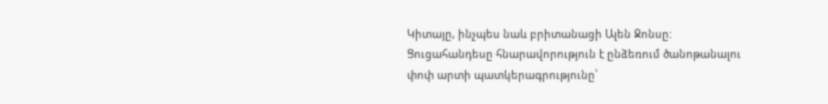Կիտայը, ինչպես նաև բրիտանացի Ալեն Ջոնսը: Ցուցահանդեսը հնարավորություն է ընձեռում ծանոթանալու փոփ արտի պատկերագրությունը՝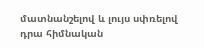մատնանշելով և լույս սփռելով դրա հիմնական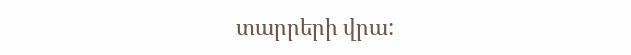տարրերի վրա: